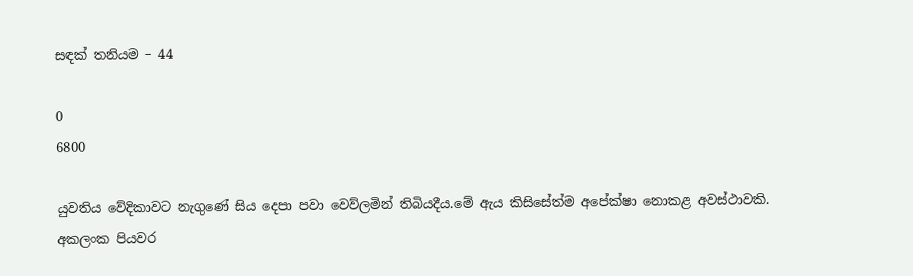සඳක් තනියම – 44

0
6800

යුවතිය වේදිකාවට නැගුණේ සිය දෙපා පවා වෙව්ලමින් තිබියදීය.මේ ඇය කිසිසේත්ම අපේක්ෂා නොකළ අවස්ථාවකි. අකලංක පියවර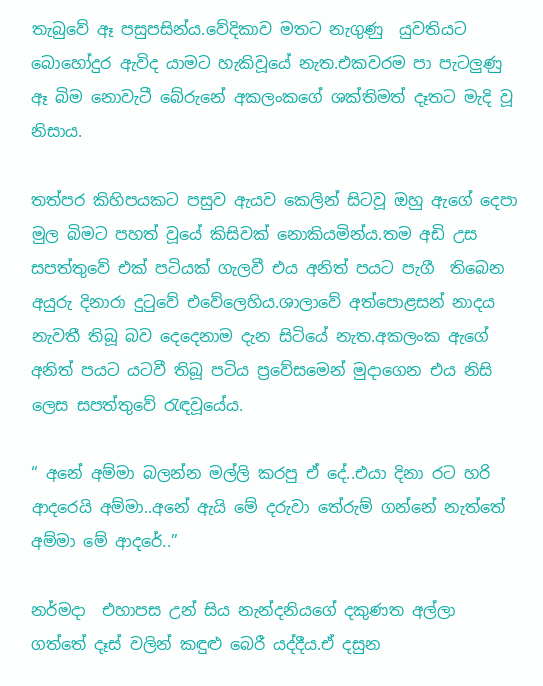තැබුවේ ඈ පසුපසින්ය.වේදිකාව මතට නැගුණු  යුවතියට බොහෝදුර ඇවිද යාමට හැකිවූයේ නැත.එකවරම පා පැටලුණු ඈ බිම නොවැටී බේරුනේ අකලංකගේ ශක්තිමත් දෑතට මැදි වූ නිසාය.

තත්පර කිහිපයකට පසුව ඇයව කෙලින් සිටවූ ඔහු ඇගේ දෙපා මුල බිමට පහත් වූයේ කිසිවක් නොකියමින්ය.තම අඩි උස සපත්තුවේ එක් පටියක් ගැලවී එය අනිත් පයට පැගී  තිබෙන අයුරු දිනාරා දුටුවේ එවේලෙහිය.ශාලාවේ අත්පොළසන් නාදය නැවතී තිබූ බව දෙදෙනාම දැන සිටියේ නැත.අකලංක ඇගේ අනිත් පයට යටවී තිබූ පටිය ප්‍රවේසමෙන් මුදාගෙන එය නිසි ලෙස සපත්තුවේ රැඳවූයේය.

“ අනේ අම්මා බලන්න මල්ලි කරපු ඒ දේ..එයා දිනා රට හරි ආදරෙයි අම්මා..අනේ ඇයි මේ දරුවා තේරුම් ගන්නේ නැත්තේ අම්මා මේ ආදරේ..”

නර්මදා  එහාපස උන් සිය නැන්දනියගේ දකුණත අල්ලා ගත්තේ දෑස් වලින් කඳුළු බෙරී යද්දීය.ඒ දසුන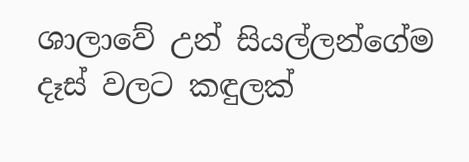ශාලාවේ උන් සියල්ලන්ගේම දෑස් වලට කඳුලක්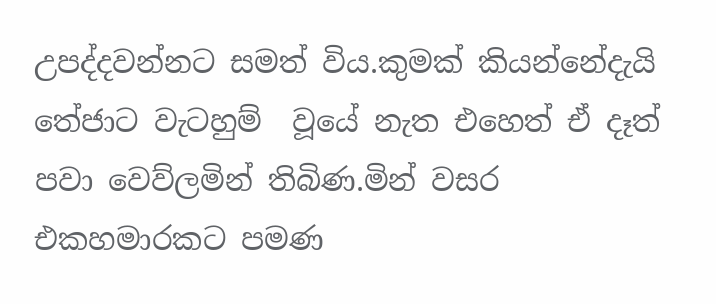උපද්දවන්නට සමත් විය.කුමක් කියන්නේදැයි තේජාට වැටහුම්  වූයේ නැත එහෙත් ඒ දෑත් පවා වෙව්ලමින් තිබිණ.මින් වසර එකහමාරකට පමණ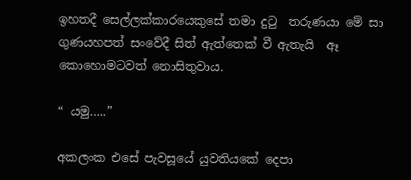ඉහතදී සෙල්ලක්කාරයෙකුසේ තමා දුටු  තරුණයා මේ සා ගුණයහපත් සංවේදී සිත් ඇත්තෙක් වී ඇතැයි  ඈ කොහොමටවත් නොසිතුවාය.

“ යමු…..”

අකලංක එසේ පැවසූයේ යුවතියකේ දෙපා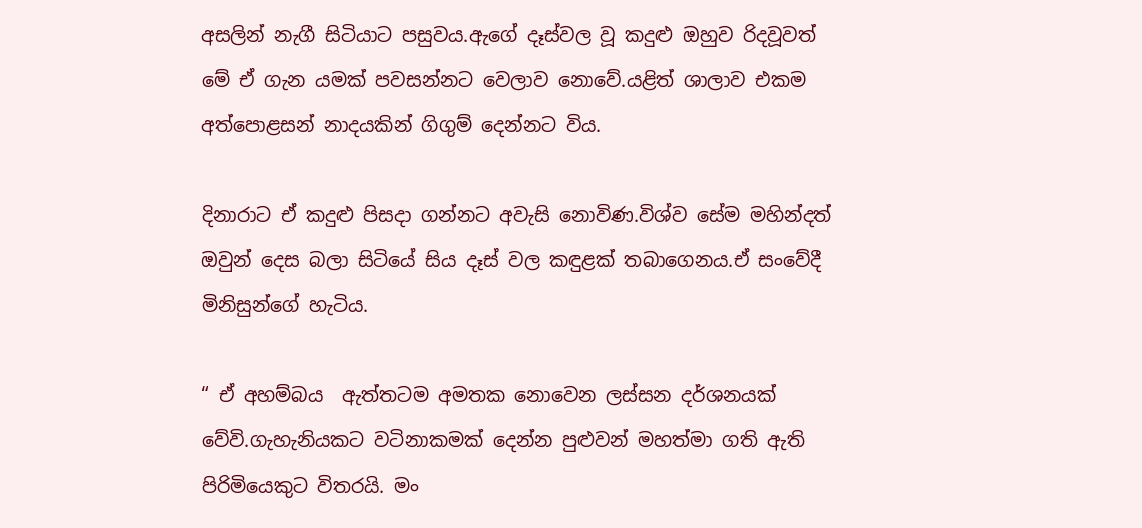අසලින් නැගී සිටියාට පසුවය.ඇගේ දෑස්වල වූ කදුළු ඔහුව රිදවූවත් මේ ඒ ගැන යමක් පවසන්නට වෙලාව නොවේ.යළිත් ශාලාව එකම අත්පොළසන් නාදයකින් ගිගුම් දෙන්නට විය.

දිනාරාට ඒ කදුළු පිසදා ගන්නට අවැසි නොවිණ.විශ්ව සේම මහින්දත් ඔවුන් දෙස බලා සිටියේ සිය දෑස් වල කඳුළක් තබාගෙනය.ඒ සංවේදී මිනිසුන්ගේ හැටිය.

“ ඒ අහම්බය  ඇත්තටම අමතක නොවෙන ලස්සන දර්ශනයක් වේවි.ගැහැනියකට වටිනාකමක් දෙන්න පුළුවන් මහත්මා ගති ඇති පිරිමියෙකුට විතරයි. මං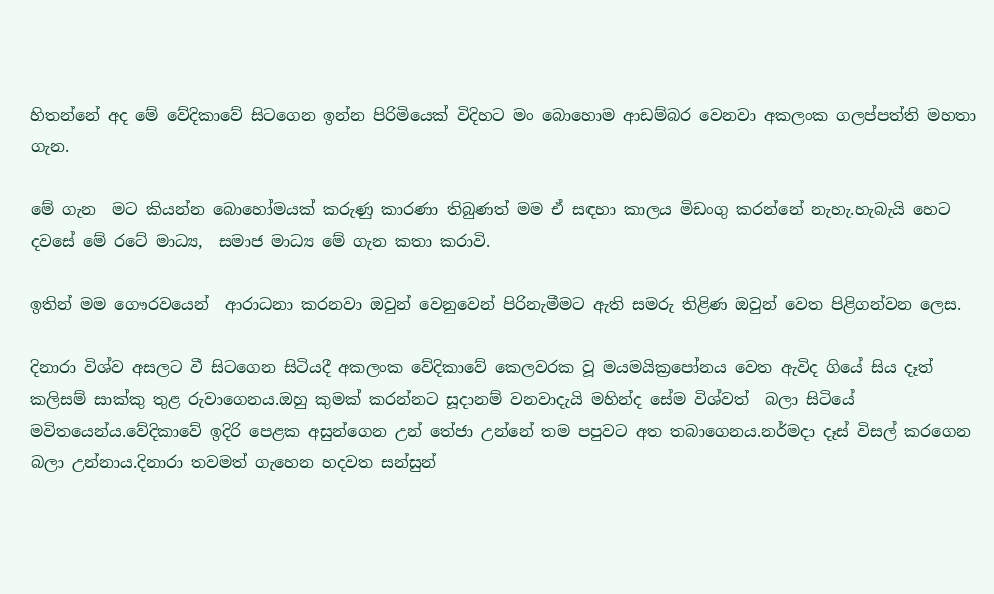හිතන්නේ අද මේ වේදිකාවේ සිටගෙන ඉන්න පිරිමියෙක් විදිහට මං බොහොම ආඩම්බර වෙනවා අකලංක ගලප්පත්ති මහතා ගැන.

මේ ගැන  මට කියන්න බොහෝමයක් කරුණු කාරණා තිබුණත් මම ඒ සඳහා කාලය මිඩංගු කරන්නේ නැහැ.හැබැයි හෙට දවසේ මේ රටේ මාධ්‍ය,  සමාජ මාධ්‍ය මේ ගැන කතා කරාවි.

ඉතින් මම ගෞරවයෙන්  ආරාධනා කරනවා ඔවුන් වෙනුවෙන් පිරිනැමීමට ඇති සමරු තිළිණ ඔවුන් වෙත පිළිගන්වන ලෙස.

දිනාරා විශ්ව අසලට වී සිටගෙන සිටියදී අකලංක වේදිකාවේ කෙලවරක වූ මයමයික්‍රපෝනය වෙත ඇවිද ගියේ සිය දෑත් කලිසම් සාක්කු තුළ රුවාගෙනය.ඔහු කුමක් කරන්නට සූදානම් වනවාදැයි මහින්ද සේම විශ්වත්  බලා සිටියේ මවිතයෙන්ය.වේදිකාවේ ඉදිරි පෙළක අසුන්ගෙන උන් තේජා උන්නේ තම පපුවට අත තබාගෙනය.නර්මදා දෑස් විසල් කරගෙන බලා උන්නාය.දිනාරා තවමත් ගැහෙන හදවත සන්සුන්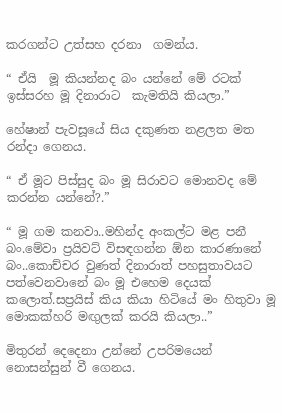කරගන්ට උත්සහ දරනා  ගමන්ය.

“ ඒයි  මූ කියන්නද බං යන්නේ මේ රටක් ඉස්සරහ මූ දිනාරාට  කැමතියි කියලා.”

හේෂාන් පැවසූයේ සිය දකුණත නළලත මත රන්දා ගෙනය.

“ ඒ මූට පිස්සුද බං මූ සිරාවට මොනවද මේ කරන්න යන්නේ?.”

“ මූ ගම කනවා..මහින්ද අංකල්ට මළ පනී බං.මේවා ප්‍රයිවට් විසඳගන්න ඕන කාරණානේ බං..කොච්චර වුණත් දිනාරාත් පහසුතාවයට පත්වෙනවානේ බං මූ එහෙම දෙයක් කලොත්.සප්‍රයිස් කිය කියා හිටියේ මං හිතුවා මූ මොකක්හරි මඟුලක් කරයි කියලා..”

මිතුරන් දෙදෙනා උන්නේ උපරිමයෙන් නොසන්සුන් වී ගෙනය.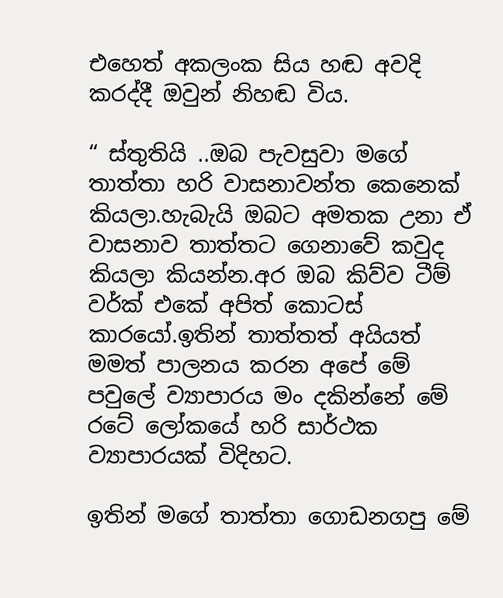එහෙත් අකලංක සිය හඬ අවදි කරද්දී ඔවුන් නිහඬ විය.

“ ස්තුතියි ..ඔබ පැවසුවා මගේ තාත්තා හරි වාසනාවන්ත කෙනෙක් කියලා.හැබැයි ඔබට අමතක උනා ඒ වාසනාව තාත්තට ගෙනාවේ කවුද කියලා කියන්න.අර ඔබ කිව්ව ටීම් වර්ක් එකේ අපිත් කොටස් කාරයෝ.ඉතින් තාත්තත් අයියත් මමත් පාලනය කරන අපේ මේ පවුලේ ව්‍යාපාරය මං දකින්නේ මේ රටේ ලෝකයේ හරි සාර්ථක ව්‍යාපාරයක් විදිහට.

ඉතින් මගේ තාත්තා ගොඩනගපු මේ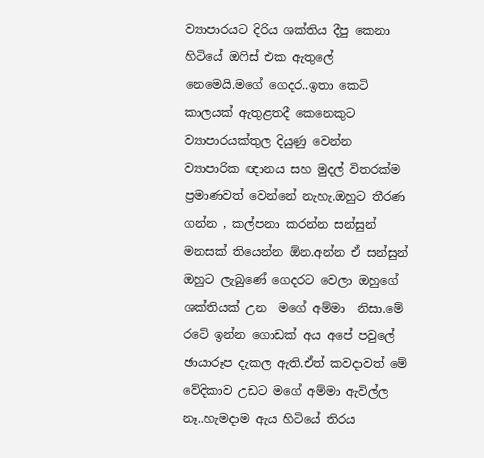ව්‍යාපාරයට දිරිය ශක්තිය දීපු කෙනා හිටියේ ඔෆිස් එක ඇතුලේ නෙමෙයි.මගේ ගෙදර..ඉතා කෙටි කාලයක් ඇතුළතදී කෙනෙකුට ව්‍යාපාරයක්තුල දියුණු වෙන්න ව්‍යාපාරික ඥානය සහ මුදල් විතරක්ම ප්‍රමාණවත් වෙන්නේ නැහැ.ඔහුට තීරණ ගන්න , කල්පනා කරන්න සන්සුන් මනසක් තියෙන්න ඕන.අන්න ඒ සන්සුන් ඔහුට ලැබුණේ ගෙදරට වෙලා ඔහුගේ ශක්තියක් උන  මගේ අම්මා  නිසා.මේ රටේ ඉන්න ගොඩක් අය අපේ පවුලේ ඡායාරූප දැකල ඇති.ඒත් කවදාවත් මේ වේදිකාව උඩට මගේ අම්මා ඇවිල්ල නෑ..හැමදාම ඇය හිටියේ තිරය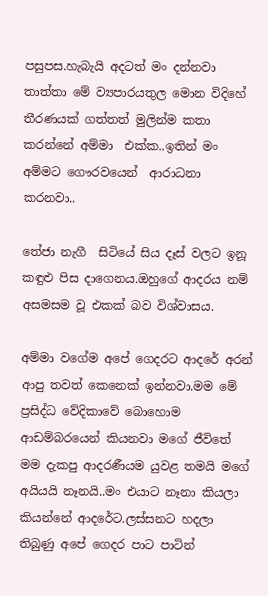පසුපස.හැබැයි අදටත් මං දන්නවා තාත්තා මේ ව්‍යපාරයතුල මොන විදිහේ තීරණයක් ගත්තත් මුලින්ම කතා කරන්නේ අම්මා  එක්ක..ඉතින් මං අම්මට ගෞරවයෙන්  ආරාධනා කරනවා..

තේජා නැගී  සිටියේ සිය දෑස් වලට ඉනූ කඳුළු පිස දාගෙනය.ඔහුගේ ආදරය නම් අසමසම වූ එකක් බව විශ්වාසය.

අම්මා වගේම අපේ ගෙදරට ආදරේ අරන් ආපු තවත් කෙනෙක් ඉන්නවා.මම මේ ප්‍රසිද්ධ වේදිකාවේ බොහොම ආඩම්බරයෙන් කියනවා මගේ ජීවිතේ මම දැකපු ආදරණීයම යුවළ තමයි මගේ අයියයි නෑනයි..මං එයාට නෑනා කියලා කියන්නේ ආදරේට.ලස්සනට හදලා තිබුණු අපේ ගෙදර පාට පාටින්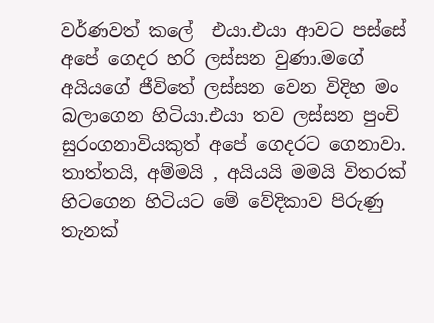වර්ණවත් කලේ  එයා.එයා ආවට පස්සේ අපේ ගෙදර හරි ලස්සන වුණා.මගේ අයියගේ ජීවිතේ ලස්සන වෙන විදිහ මං බලාගෙන හිටියා.එයා තව ලස්සන පුංචි සුරංගනාවියකුත් අපේ ගෙදරට ගෙනාවා. තාත්තයි, අම්මයි , අයියයි මමයි විතරක් හිටගෙන හිටියට මේ වේදිකාව පිරුණු තැනක්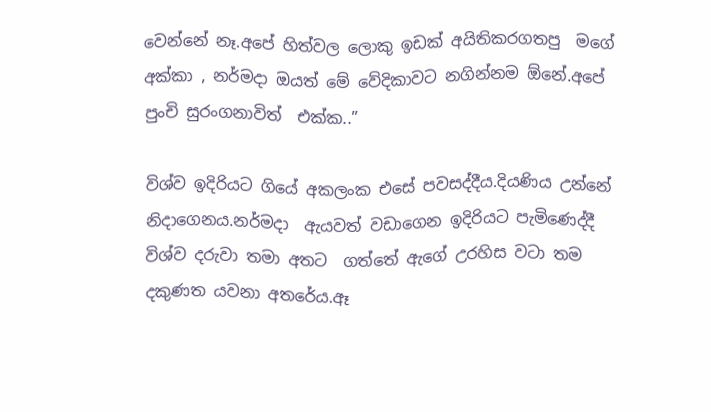වෙන්නේ නෑ.අපේ හිත්වල ලොකු ඉඩක් අයිතිකරගතපු  මගේ අක්කා , නර්මදා ඔයත් මේ වේදිකාවට නගින්නම ඕනේ.අපේ පුංචි සුරංගනාවිත්  එක්ක..”

විශ්ව ඉදිරියට ගියේ අකලංක එසේ පවසද්දීය.දියණිය උන්නේ නිදාගෙනය.නර්මදා  ඇයවත් වඩාගෙන ඉදිරියට පැමිණෙද්දී විශ්ව දරුවා තමා අතට  ගත්තේ ඇගේ උරහිස වටා තම දකුණත යවනා අතරේය.ඈ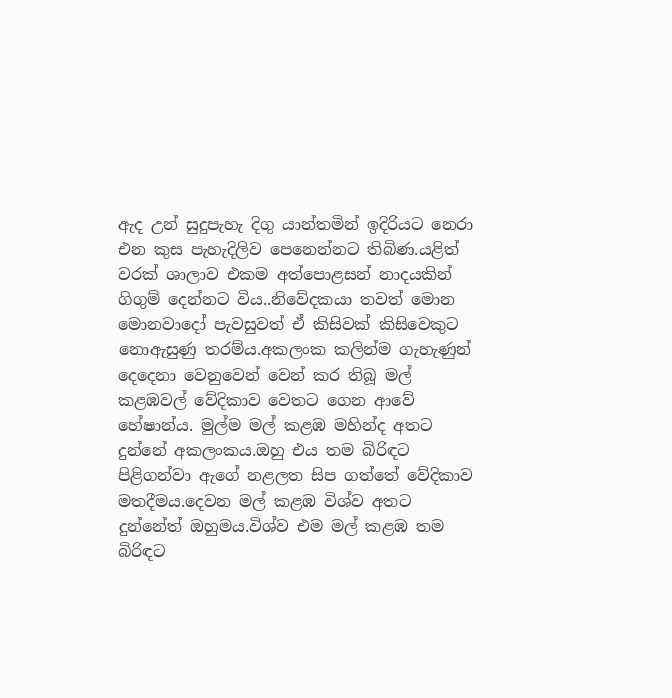ඇද උන් සුදුපැහැ දිගු යාන්තමින් ඉදිරියට නෙරා එන කුස පැහැදිලිව පෙනෙන්නට තිබිණ.යළිත් වරක් ශාලාව එකම අත්පොළසන් නාදයකින් ගිගුම් දෙන්නට විය..නිවේදකයා තවත් මොන මොනවාදෝ පැවසුවත් ඒ කිසිවක් කිසිවෙකුට නොඇසුණු තරම්ය.අකලංක කලින්ම ගැහැණුන්  දෙදෙනා වෙනුවෙන් වෙන් කර තිබූ මල් කළඹවල් වේදිකාව වෙතට ගෙන ආවේ හේෂාන්ය. මුල්ම මල් කළඹ මහින්ද අතට දුන්නේ අකලංකය.ඔහු එය තම බිරිඳට පිළිගන්වා ඇගේ නළලත සිප ගත්තේ වේදිකාව මතදීමය.දෙවන මල් කළඹ විශ්ව අතට දුන්නේත් ඔහුමය.විශ්ව එම මල් කළඹ තම බිරිඳට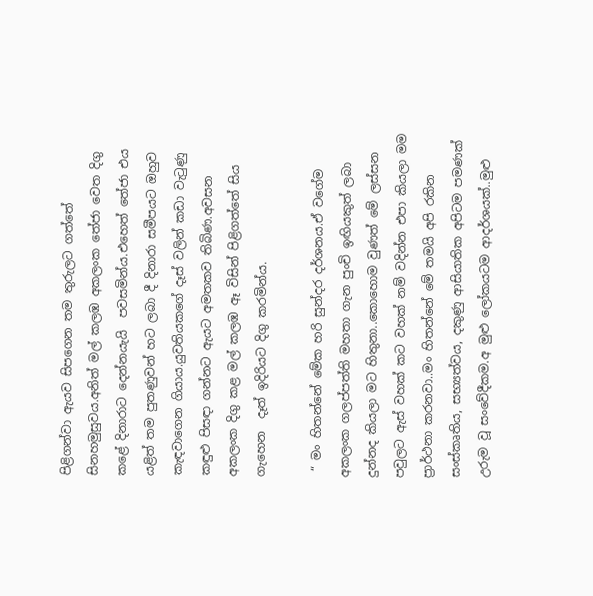පිළිගන්වා ඇයව සිපගෙන තම තුරුලට ගත්තේ සිනහමුසුවය.අනිත් මල් කලඹ අකලංක තේජා වෙත දිගු කළේ දිනාරාට දෙන්නයැයි  පවසමින්ය.එහෙත් තේජා එය යළිත් තම පුතණුවන් හට ලබා දී දිනාරා සමීපයට ඔහුව කැඳවාගෙන ගියාය.යුවතියකගේ දෑස් වලින් කඩා වැටුණු කඳුළු පිසඳා ගන්නට ඇයට අමතකව තිබිණ.අවසන අකලංක දිගු කළ මල් කලඹ ඈ විසින් පිළිගත්තේ සිය ගැහෙන  දෑත් ඉදිරියට දිගු කරමින්ය.

 “ මං හිතන්නේ මේක හරි සුන්දර දර්ශනය.ඒ වගේම අකලංක ගලප්පත්ති මහතා ගැන පුංචි ඉඟියකුත් ලබා දුන්නද කියලා මට හිතුනා..කොහොම වුණත් මේ ලස්සන පවුලට ඇස් වහක් කට වහක් නම් වදින්න එපා කියලා මම ප්‍රාර්ථනා කරනවා..මං හිතන්නේ මේ තමයි අපි රකින සංස්කෘතිය, සභ්‍යත්වය, දකුණු ආසියාතික අපිටම පමණක් උරුම වූ සංවේදීකම.අ මුළු ලෝකයටම ආදර්ශයක්..මුළු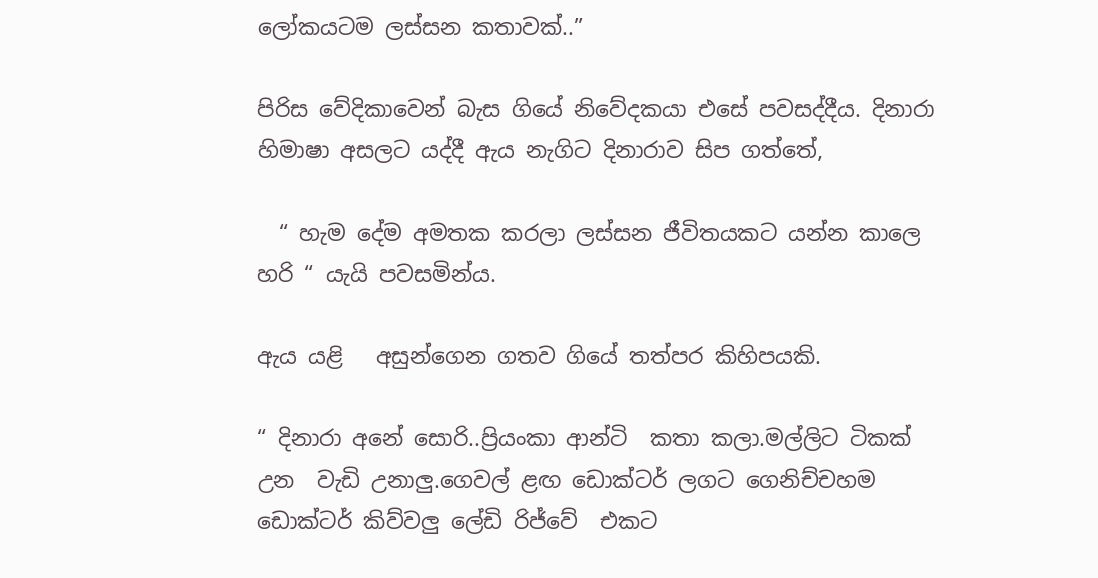ලෝකයටම ලස්සන කතාවක්..”

පිරිස වේදිකාවෙන් බැස ගියේ නිවේදකයා එසේ පවසද්දීය. දිනාරා හිමාෂා අසලට යද්දී ඇය නැගිට දිනාරාව සිප ගත්තේ,

  “ හැම දේම අමතක කරලා ලස්සන ජීවිතයකට යන්න කාලෙ හරි “ යැයි පවසමින්ය.

ඇය යළි   අසුන්ගෙන ගතව ගියේ තත්පර කිහිපයකි.

“ දිනාරා අනේ සොරි..ප්‍රියංකා ආන්ටි  කතා කලා.මල්ලිට ටිකක් උන  වැඩි උනාලු.ගෙවල් ළඟ ඩොක්ටර් ලගට ගෙනිච්චහම ඩොක්ටර් කිව්වලු ලේඩි රිජ්වේ  එකට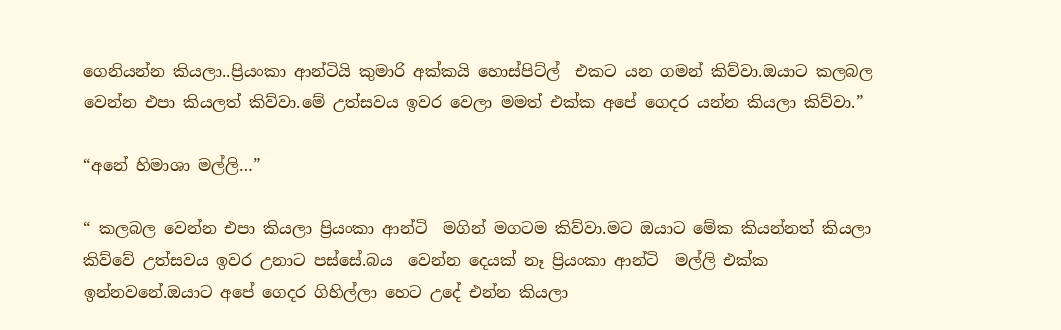ගෙනියන්න කියලා..ප්‍රියංකා ආන්ටියි කුමාරි අක්කයි හොස්පිට්ල්  එකට යන ගමන් කිව්වා.ඔයාට කලබල වෙන්න එපා කියලත් කිව්වා.මේ උත්සවය ඉවර වෙලා මමත් එක්ක අපේ ගෙදර යන්න කියලා කිව්වා.”

“අනේ හිමාශා මල්ලි…”

“ කලබල වෙන්න එපා කියලා ප්‍රියංකා ආන්ටි  මගින් මගටම කිව්වා.මට ඔයාට මේක කියන්නත් කියලා කිව්වේ උත්සවය ඉවර උනාට පස්සේ.බය  වෙන්න දෙයක් නෑ ප්‍රියංකා ආන්ටි  මල්ලි එක්ක ඉන්නවනේ.ඔයාට අපේ ගෙදර ගිහිල්ලා හෙට උදේ එන්න කියලා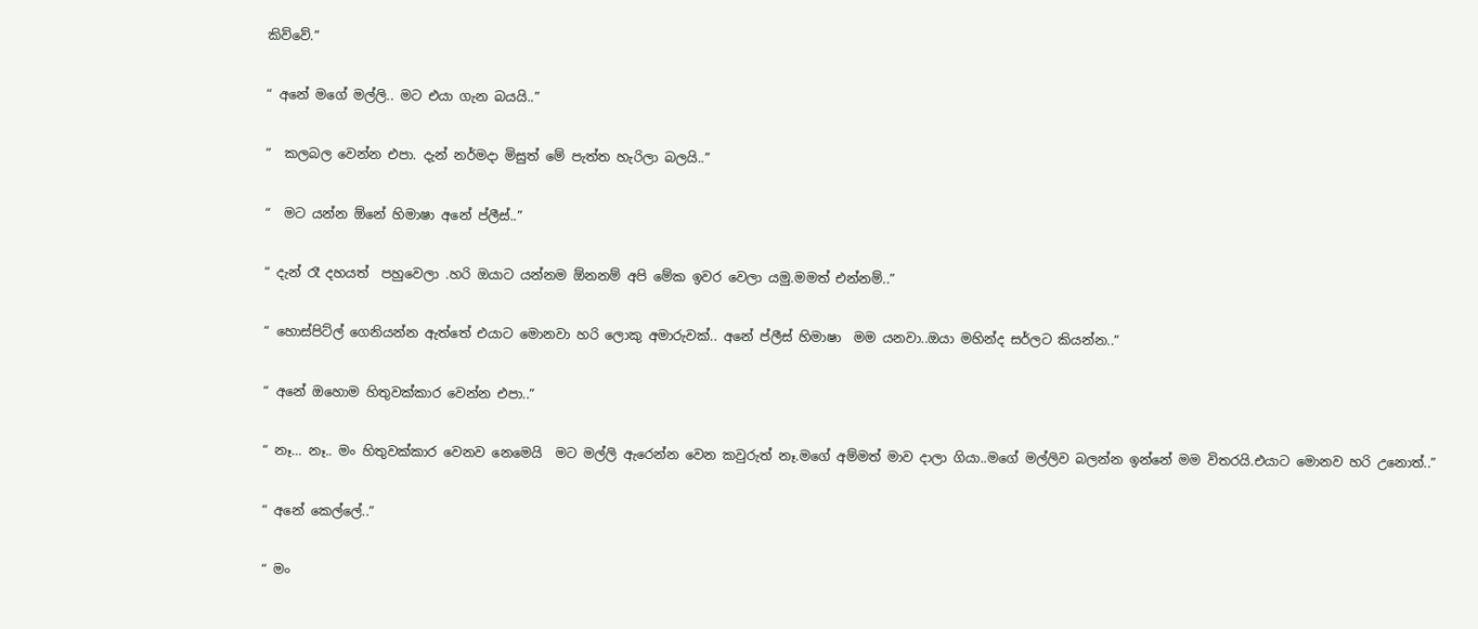කිව්වේ.”

“ අනේ මගේ මල්ලි.. මට එයා ගැන බයයි..”

“  කලබල වෙන්න එපා. දැන් නර්මදා මිසුත් මේ පැත්ත හැරිලා බලයි..”

“  මට යන්න ඕනේ හිමාෂා අනේ ප්ලීස්..”

“ දැන් රෑ දහයත්  පහුවෙලා .හරි ඔයාට යන්නම ඕනනම් අපි මේක ඉවර වෙලා යමු.මමත් එන්නම්..”

“ හොස්පිට්ල් ගෙනියන්න ඇත්තේ එයාට මොනවා හරි ලොකු අමාරුවක්.. අනේ ප්ලීස් හිමාෂා  මම යනවා..ඔයා මහින්ද සර්ලට කියන්න..”

“ අනේ ඔහොම හිතුවක්කාර වෙන්න එපා..”

“ නෑ… නෑ.. මං හිතුවක්කාර වෙනව නෙමෙයි  මට මල්ලි ඇරෙන්න වෙන කවුරුත් නෑ.මගේ අම්මත් මාව දාලා ගියා..මගේ මල්ලිව බලන්න ඉන්නේ මම විතරයි.එයාට මොනව හරි උනොත්..”

“ අනේ කෙල්ලේ..”

“ මං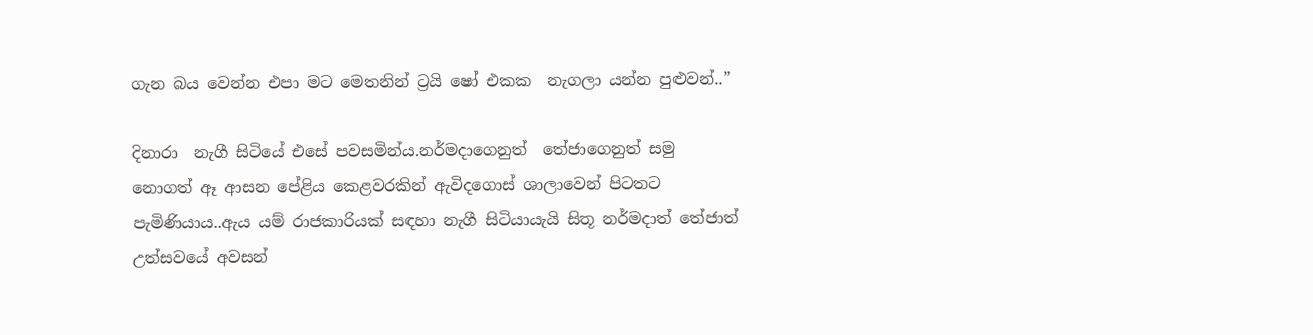ගැන බය වෙන්න එපා මට මෙතනින් ට්‍රයි ෂෝ එකක  නැගලා යන්න පුළුවන්..”

දිනාරා  නැගී සිටියේ එසේ පවසමින්ය.නර්මදාගෙනුත්  තේජාගෙනුත් සමු නොගත් ඈ ආසන පේළිය කෙළවරකින් ඇවිදගොස් ශාලාවෙන් පිටතට පැමිණියාය..ඇය යම් රාජකාරියක් සඳහා නැගී සිටියායැයි සිතූ නර්මදාත් තේජාත් උත්සවයේ අවසන්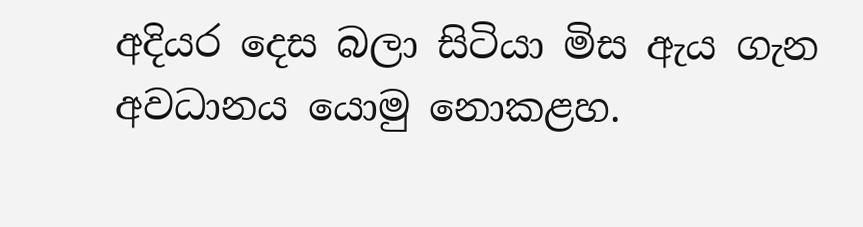අදියර දෙස බලා සිටියා මිස ඇය ගැන අවධානය යොමු නොකළහ.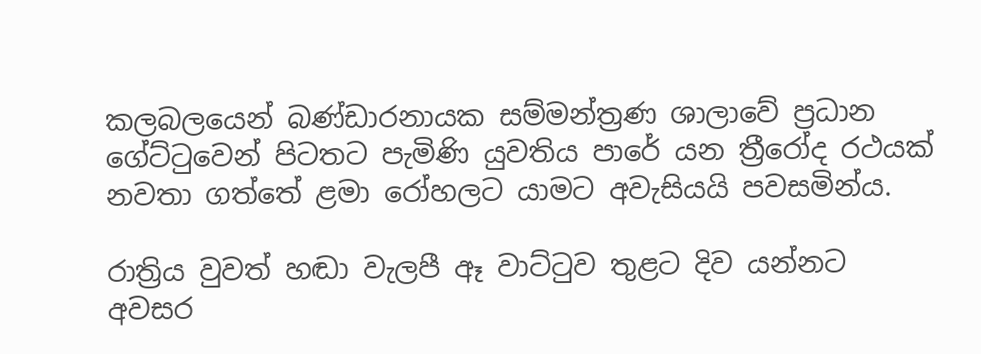කලබලයෙන් බණ්ඩාරනායක සම්මන්ත්‍රණ ශාලාවේ ප්‍රධාන ගේට්ටුවෙන් පිටතට පැමිණි යුවතිය පාරේ යන ත්‍රීරෝද රථයක් නවතා ගත්තේ ළමා රෝහලට යාමට අවැසියයි පවසමින්ය.

රාත්‍රිය වුවත් හඬා වැලපී ඈ වාට්ටුව තුළට දිව යන්නට අවසර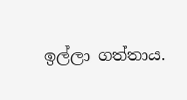ඉල්ලා ගත්තාය.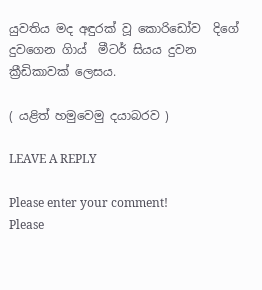යුවතිය මද අඳුරක් වූ කොරිඩෝව  දිගේ දුවගෙන ගිාය්  මීටර් සියය දුවන ක්‍රීඩිකාවක් ලෙසය.

( යළිත් හමුවෙමු දයාබරව )

LEAVE A REPLY

Please enter your comment!
Please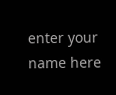enter your name here